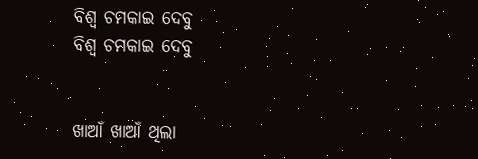ବିଶ୍ବ ଚମକାଇ ଦେବୁ
ବିଶ୍ବ ଚମକାଇ ଦେବୁ


ଖାଆଁ ଖାଆଁ ଥିଲା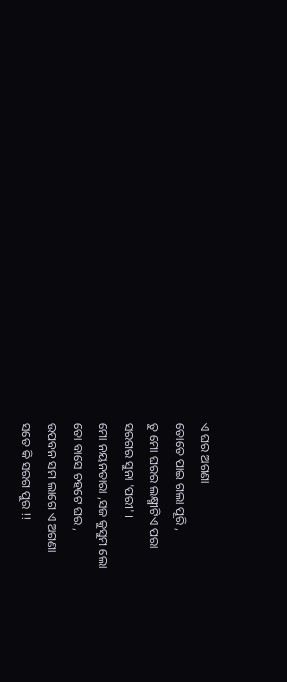ଏ ଘର ଅଗଣା
ତୋତେ ପାଇ ଗଲା ପୂରି ,
ତୁ ମୋ ଘରର ଲକ୍ଷ୍ମୀଟିଏ ପରା
ସରଗର ସୁନା 'ପରୀ' ।
ମୋ ନୟନତାରା ,ସଜ କୁସୁମ ଲୋ
ତୋ ବାସେ ଚହଟେ ଘର ,
ଉପବନ ସମ ଲାଗେ ଏ ଅଗଣା
ସତେ କି ସରଗ ପୁର !!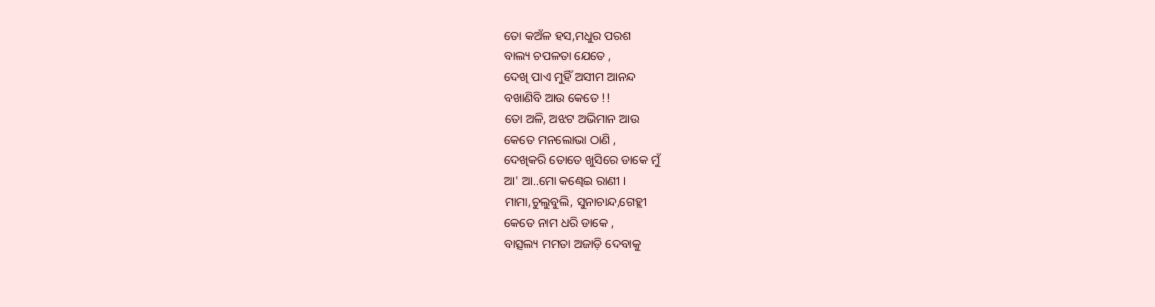ତୋ କଅଁଳ ହସ,ମଧୁର ପରଶ
ବାଲ୍ୟ ଚପଳତା ଯେତେ ,
ଦେଖି ପାଏ ମୁହିଁ ଅସୀମ ଆନନ୍ଦ
ବଖାଣିବି ଆଉ କେତେ !!
ତୋ ଅଳି, ଅଝଟ ଅଭିମାନ ଆଉ
କେତେ ମନଲୋଭା ଠାଣି ,
ଦେଖିକରି ତୋତେ ଖୁସିରେ ଡାକେ ମୁଁ
ଆ' ଆ..ମୋ କଣ୍ଢେଇ ରାଣୀ ।
ମାମା,ଚୁଲୁବୁଲି, ସୁନାଚାନ୍ଦ,ଗେହ୍ଲୀ
କେତେ ନାମ ଧରି ଡାକେ ,
ବାତ୍ସଲ୍ୟ ମମତା ଅଜାଡ଼ି ଦେବାକୁ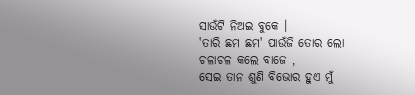ସାଉଁଟି ନିଅଇ ବୁକେ ।
'ତାରି ଛମ ଛମ' ପାଉଁଜି ତୋର ଲୋ
ଚଳାଚଳ କଲେ ବାଜେ ,
ସେଇ ତାନ ଶୁଣି ବିଭୋର ହୁଏ ମୁଁ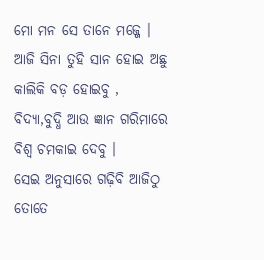ମୋ ମନ ସେ ତାନେ ମଜ୍ଜେ ।
ଆଜି ସିନା ତୁହି ସାନ ହୋଇ ଅଛୁ
କାଲିକି ବଡ଼ ହୋଇବୁ ,
ବିଦ୍ୟା,ବୁଦ୍ଧି ଆଉ ଜ୍ଞାନ ଗରିମାରେ
ବିଶ୍ବ ଚମକାଇ ଦେବୁ ।
ସେଇ ଅନୁସାରେ ଗଢ଼ିବି ଆଜିଠୁ
ତୋତେ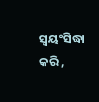ସ୍ୱୟଂସିଦ୍ଧା କରି ,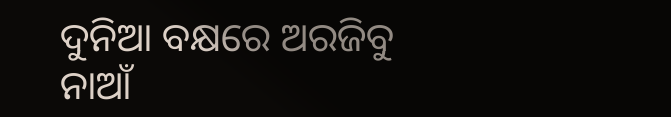ଦୁନିଆ ବକ୍ଷରେ ଅରଜିବୁ ନାଆଁ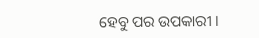ହେବୁ ପର ଉପକାରୀ ।